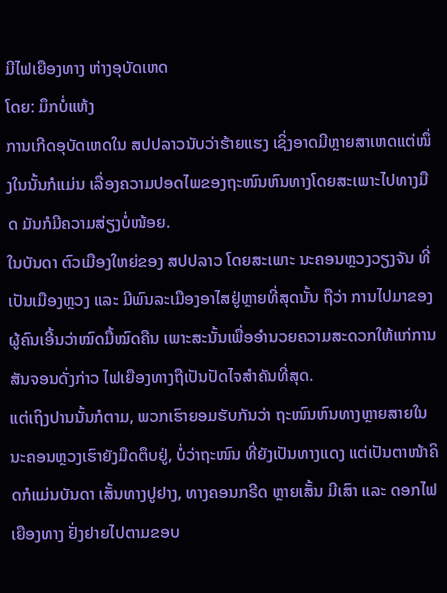ມີໄຟເຍືອງທາງ ຫ່າງອຸບັດເຫດ
ໂດຍ: ມຶກບໍ່ແຫ້ງ
ການເກີດອຸບັດເຫດໃນ ສປປລາວນັບວ່າຮ້າຍແຮງ ເຊິ່ງອາດມີຫຼາຍສາເຫດແຕ່ໜຶ່ງໃນນັ້ນກໍແມ່ນ ເລື່ອງຄວາມປອດໄພຂອງຖະໜົນຫົນທາງໂດຍສະເພາະໄປທາງມືດ ມັນກໍມີຄວາມສ່ຽງບໍ່ໜ້ອຍ.
ໃນບັນດາ ຕົວເມືອງໃຫຍ່ຂອງ ສປປລາວ ໂດຍສະເພາະ ນະຄອນຫຼວງວຽງຈັນ ທີ່ເປັນເມືອງຫຼວງ ແລະ ມີພົນລະເມືອງອາໄສຢູ່ຫຼາຍທີ່ສຸດນັ້ນ ຖືວ່າ ການໄປມາຂອງຜູ້ຄົນເອີ້ນວ່າໝົດມື້ໝົດຄືນ ເພາະສະນັ້ນເພື່ອອຳນວຍຄວາມສະດວກໃຫ້ແກ່ການສັນຈອນດັ່ງກ່າວ ໄຟເຍືອງທາງຖືເປັນປັດໄຈສຳຄັນທີ່ສຸດ.
ແຕ່ເຖິງປານນັ້ນກໍຕາມ, ພວກເຮົາຍອມຮັບກັນວ່າ ຖະໜົນຫົນທາງຫຼາຍສາຍໃນນະຄອນຫຼວງເຮົາຍັງມືດຕຶບຢູ່, ບໍ່ວ່າຖະໜົນ ທີ່ຍັງເປັນທາງແດງ ແຕ່ເປັນຕາໜ້າຄິດກໍແມ່ນບັນດາ ເສັ້ນທາງປູຢາງ, ທາງຄອນກຣີດ ຫຼາຍເສັ້ນ ມີເສົາ ແລະ ດອກໄຟເຍືອງທາງ ຢັ່ງຢາຍໄປຕາມຂອບ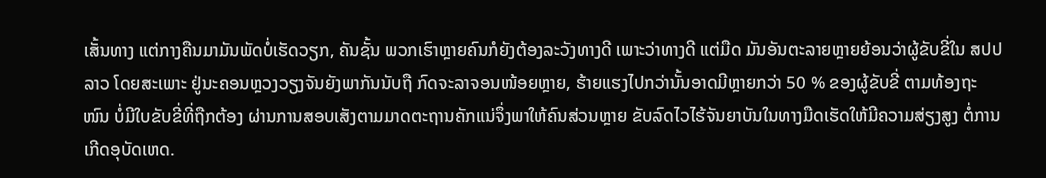ເສັ້ນທາງ ແຕ່ກາງຄືນມາມັນພັດບໍ່ເຮັດວຽກ, ຄັນຊັ້ນ ພວກເຮົາຫຼາຍຄົນກໍຍັງຕ້ອງລະວັງທາງດີ ເພາະວ່າທາງດີ ແຕ່ມືດ ມັນອັນຕະລາຍຫຼາຍຍ້ອນວ່າຜູ້ຂັບຂີ່ໃນ ສປປລາວ ໂດຍສະເພາະ ຢູ່ນະຄອນຫຼວງວຽງຈັນຍັງພາກັນນັບຖື ກົດຈະລາຈອນໜ້ອຍຫຼາຍ, ຮ້າຍແຮງໄປກວ່ານັ້ນອາດມີຫຼາຍກວ່າ 50 % ຂອງຜູ້ຂັບຂີ່ ຕາມທ້ອງຖະໜົນ ບໍ່ມີໃບຂັບຂີ່ທີ່ຖືກຕ້ອງ ຜ່ານການສອບເສັງຕາມມາດຕະຖານຄັກແນ່ຈຶ່ງພາໃຫ້ຄົນສ່ວນຫຼາຍ ຂັບລົດໄວໄຮ້ຈັນຍາບັນໃນທາງມືດເຮັດໃຫ້ມີຄວາມສ່ຽງສູງ ຕໍ່ການເກີດອຸບັດເຫດ.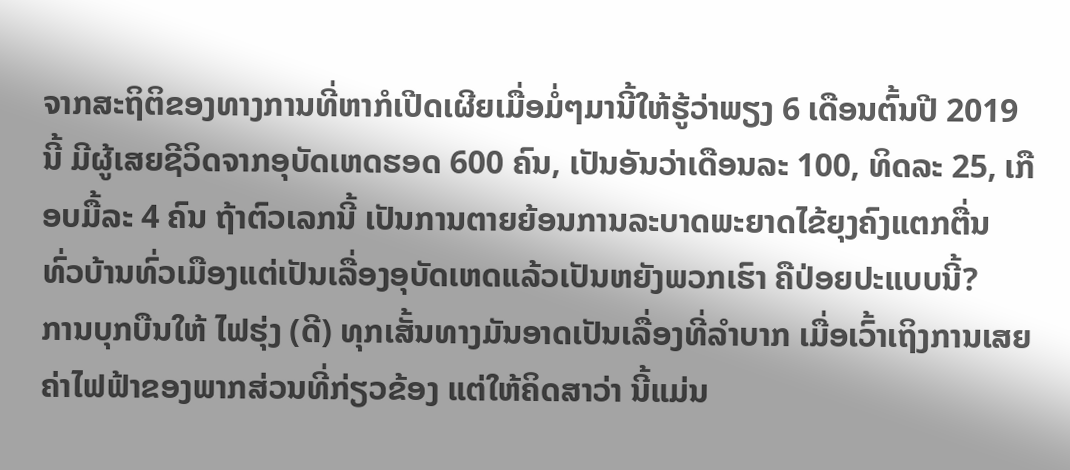ຈາກສະຖິຕິຂອງທາງການທີ່ຫາກໍເປີດເຜີຍເມື່ອມໍ່ໆມານີ້ໃຫ້ຮູ້ວ່າພຽງ 6 ເດືອນຕົ້ນປີ 2019 ນີ້ ມີຜູ້ເສຍຊີວິດຈາກອຸບັດເຫດຮອດ 600 ຄົນ, ເປັນອັນວ່າເດືອນລະ 100, ທິດລະ 25, ເກືອບມື້ລະ 4 ຄົນ ຖ້າຕົວເລກນີ້ ເປັນການຕາຍຍ້ອນການລະບາດພະຍາດໄຂ້ຍຸງຄົງແຕກຕື່ນ ທົ່ວບ້ານທົ່ວເມືອງແຕ່ເປັນເລື່ອງອຸບັດເຫດແລ້ວເປັນຫຍັງພວກເຮົາ ຄືປ່ອຍປະແບບນີ້?
ການບຸກບືນໃຫ້ ໄຟຮຸ່ງ (ດີ) ທຸກເສັ້ນທາງມັນອາດເປັນເລື່ອງທີ່ລຳບາກ ເມື່ອເວົ້າເຖິງການເສຍຄ່າໄຟຟ້າຂອງພາກສ່ວນທີ່ກ່ຽວຂ້ອງ ແຕ່ໃຫ້ຄິດສາວ່າ ນີ້ແມ່ນ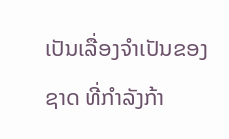ເປັນເລື່ອງຈຳເປັນຂອງຊາດ ທີ່ກຳລັງກ້າ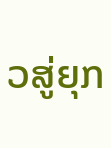ວສູ່ຍຸກ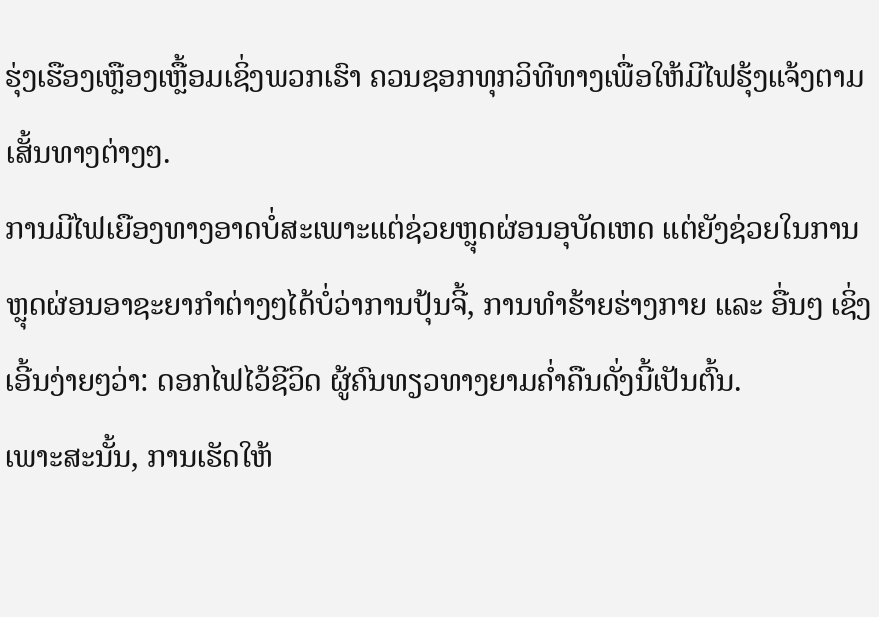ຮຸ່ງເຮືອງເຫຼືອງເຫຼື້ອມເຊິ່ງພວກເຮົາ ຄວນຊອກທຸກວິທີທາງເພື່ອໃຫ້ມີໄຟຮຸ້ງແຈ້ງຕາມເສັ້ນທາງຕ່າງໆ.
ການມີໄຟເຍືອງທາງອາດບໍ່ສະເພາະແຕ່ຊ່ວຍຫຼຸດຜ່ອນອຸບັດເຫດ ແຕ່ຍັງຊ່ວຍໃນການຫຼຸດຜ່ອນອາຊະຍາກຳຕ່າງໆໄດ້ບໍ່ວ່າການປຸ້ນຈີ້, ການທຳຮ້າຍຮ່າງກາຍ ແລະ ອື່ນໆ ເຊິ່ງເອີ້ນງ່າຍໆວ່າ: ດອກໄຟໄວ້ຊີວິດ ຜູ້ຄົນທຽວທາງຍາມຄໍ່າຄືນດັ່ງນີ້ເປັນຕົ້ນ.
ເພາະສະນັ້ນ, ການເຮັດໃຫ້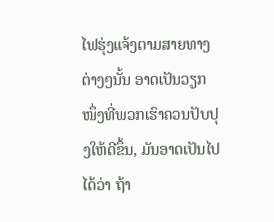ໄຟຮຸ່ງແຈ້ງຕາມສາຍທາງຕ່າງໆນັ້ນ ອາດເປັນວຽກໜຶ່ງທີ່ພວກເຮົາຄວນປັບປຸງໃຫ້ດີຂຶ້ນ, ມັນອາດເປັນໄປໄດ້ວ່າ ຖ້າ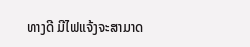ທາງດີ ມີໄຟແຈ້ງຈະສາມາດ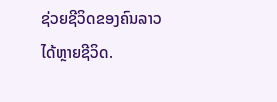ຊ່ວຍຊີວິດຂອງຄົນລາວໄດ້ຫຼາຍຊີວິດ.